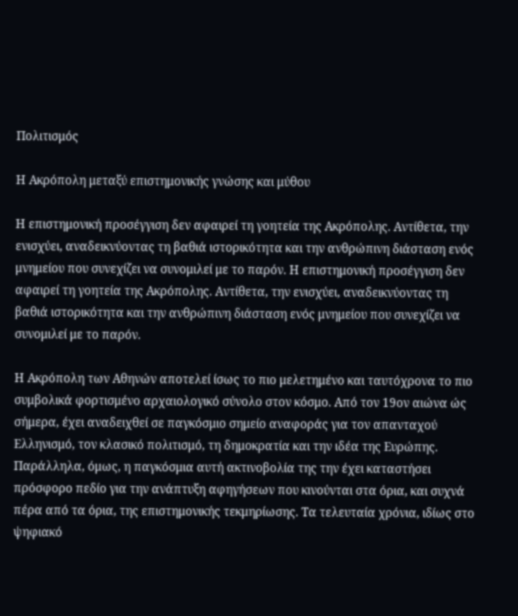Πολιτισμός

Η Ακρόπολη μεταξύ επιστημονικής γνώσης και μύθου

Η επιστημονική προσέγγιση δεν αφαιρεί τη γοητεία της Ακρόπολης. Αντίθετα, την ενισχύει, αναδεικνύοντας τη βαθιά ιστορικότητα και την ανθρώπινη διάσταση ενός μνημείου που συνεχίζει να συνομιλεί με το παρόν. Η επιστημονική προσέγγιση δεν αφαιρεί τη γοητεία της Ακρόπολης. Αντίθετα, την ενισχύει, αναδεικνύοντας τη βαθιά ιστορικότητα και την ανθρώπινη διάσταση ενός μνημείου που συνεχίζει να συνομιλεί με το παρόν.

Η Ακρόπολη των Αθηνών αποτελεί ίσως το πιο μελετημένο και ταυτόχρονα το πιο συμβολικά φορτισμένο αρχαιολογικό σύνολο στον κόσμο. Από τον 19ον αιώνα ώς σήμερα, έχει αναδειχθεί σε παγκόσμιο σημείο αναφοράς για τον απανταχού Ελληνισμό, τον κλασικό πολιτισμό, τη δημοκρατία και την ιδέα της Ευρώπης. Παράλληλα, όμως, η παγκόσμια αυτή ακτινοβολία της την έχει καταστήσει πρόσφορο πεδίο για την ανάπτυξη αφηγήσεων που κινούνται στα όρια, και συχνά πέρα από τα όρια, της επιστημονικής τεκμηρίωσης. Τα τελευταία χρόνια, ιδίως στο ψηφιακό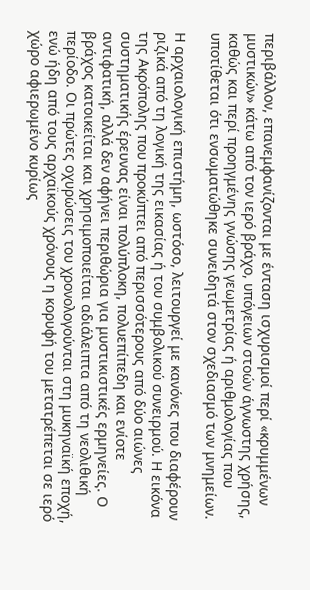περιβάλλον, επανεμφανίζονται με ένταση ισχυρισμοί περί «κρυμμένων μυστικών» κάτω από τον ιερό βράχο, υπόγειων στοών άγνωστης χρήσης, καθώς και περί προηγμένης γνώσης γεωμετρίας ή αριθμολογίας που υποτίθεται ότι ενσωματώθηκε συνειδητά στον σχεδιασμό των μνημείων.

Η αρχαιολογική επιστήμη, ωστόσο, λειτουργεί με κανόνες που διαφέρουν ριζικά από τη λογική της εικασίας ή του συμβολικού συνειρμού. Η εικόνα της Ακρόπολης που προκύπτει από περισσότερους από δύο αιώνες συστηματικής έρευνας είναι πολύπλοκη, πολυεπίπεδη και ενίοτε αντιφατική, αλλά δεν αφήνει περιθώρια για μυστικιστικές ερμηνείες. Ο βράχος κατοικείται και χρησιμοποιείται αδιάλειπτα από τη νεολιθική περίοδο. Οι πρώτες οχυρώσεις του χρονολογούνται στη μυκηναϊκή εποχή, ενώ ήδη από τους αρχαϊκούς χρόνους η κορυφή του μετατρέπεται σε ιερό χώρο αφιερωμένο κυρίως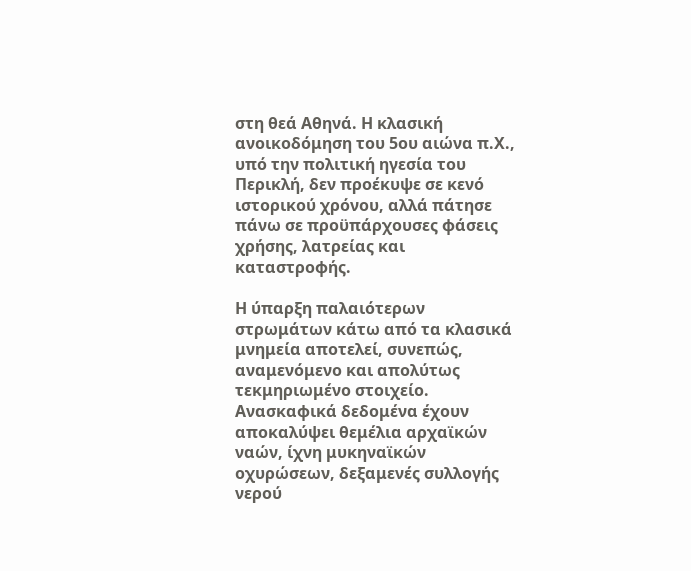στη θεά Αθηνά. Η κλασική ανοικοδόμηση του 5ου αιώνα π.Χ., υπό την πολιτική ηγεσία του Περικλή, δεν προέκυψε σε κενό ιστορικού χρόνου, αλλά πάτησε πάνω σε προϋπάρχουσες φάσεις χρήσης, λατρείας και καταστροφής.

Η ύπαρξη παλαιότερων στρωμάτων κάτω από τα κλασικά μνημεία αποτελεί, συνεπώς, αναμενόμενο και απολύτως τεκμηριωμένο στοιχείο. Ανασκαφικά δεδομένα έχουν αποκαλύψει θεμέλια αρχαϊκών ναών, ίχνη μυκηναϊκών οχυρώσεων, δεξαμενές συλλογής νερού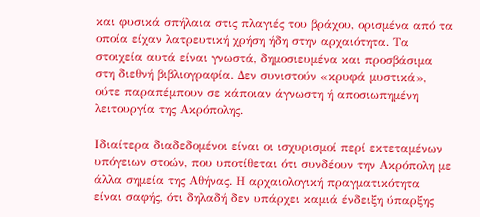και φυσικά σπήλαια στις πλαγιές του βράχου, ορισμένα από τα οποία είχαν λατρευτική χρήση ήδη στην αρχαιότητα. Τα στοιχεία αυτά είναι γνωστά, δημοσιευμένα και προσβάσιμα στη διεθνή βιβλιογραφία. Δεν συνιστούν «κρυφά μυστικά», ούτε παραπέμπουν σε κάποιαν άγνωστη ή αποσιωπημένη λειτουργία της Ακρόπολης.

Ιδιαίτερα διαδεδομένοι είναι οι ισχυρισμοί περί εκτεταμένων υπόγειων στοών, που υποτίθεται ότι συνδέουν την Ακρόπολη με άλλα σημεία της Αθήνας. Η αρχαιολογική πραγματικότητα είναι σαφής, ότι δηλαδή δεν υπάρχει καμιά ένδειξη ύπαρξης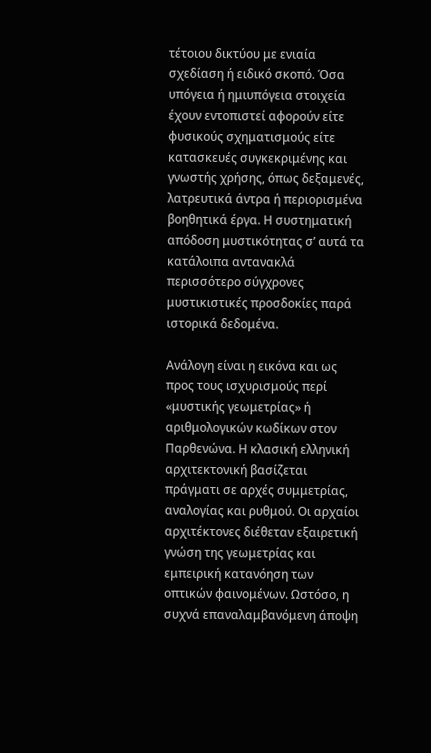τέτοιου δικτύου με ενιαία σχεδίαση ή ειδικό σκοπό. Όσα υπόγεια ή ημιυπόγεια στοιχεία έχουν εντοπιστεί αφορούν είτε φυσικούς σχηματισμούς είτε κατασκευές συγκεκριμένης και γνωστής χρήσης, όπως δεξαμενές, λατρευτικά άντρα ή περιορισμένα βοηθητικά έργα. Η συστηματική απόδοση μυστικότητας σ’ αυτά τα κατάλοιπα αντανακλά περισσότερο σύγχρονες μυστικιστικές προσδοκίες παρά ιστορικά δεδομένα.

Ανάλογη είναι η εικόνα και ως προς τους ισχυρισμούς περί «μυστικής γεωμετρίας» ή αριθμολογικών κωδίκων στον Παρθενώνα. Η κλασική ελληνική αρχιτεκτονική βασίζεται πράγματι σε αρχές συμμετρίας, αναλογίας και ρυθμού. Οι αρχαίοι αρχιτέκτονες διέθεταν εξαιρετική γνώση της γεωμετρίας και εμπειρική κατανόηση των οπτικών φαινομένων. Ωστόσο, η συχνά επαναλαμβανόμενη άποψη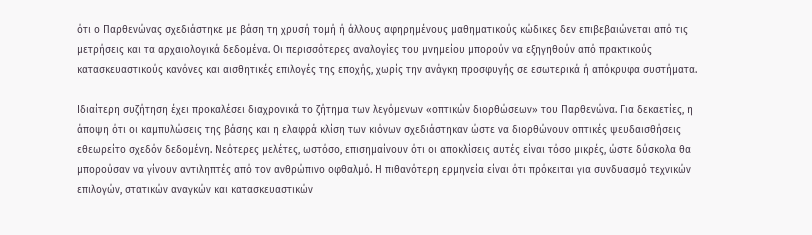ότι ο Παρθενώνας σχεδιάστηκε με βάση τη χρυσή τομή ή άλλους αφηρημένους μαθηματικούς κώδικες δεν επιβεβαιώνεται από τις μετρήσεις και τα αρχαιολογικά δεδομένα. Οι περισσότερες αναλογίες του μνημείου μπορούν να εξηγηθούν από πρακτικούς κατασκευαστικούς κανόνες και αισθητικές επιλογές της εποχής, χωρίς την ανάγκη προσφυγής σε εσωτερικά ή απόκρυφα συστήματα.

Ιδιαίτερη συζήτηση έχει προκαλέσει διαχρονικά το ζήτημα των λεγόμενων «οπτικών διορθώσεων» του Παρθενώνα. Για δεκαετίες, η άποψη ότι οι καμπυλώσεις της βάσης και η ελαφρά κλίση των κιόνων σχεδιάστηκαν ώστε να διορθώνουν οπτικές ψευδαισθήσεις εθεωρείτο σχεδόν δεδομένη. Νεότερες μελέτες, ωστόσο, επισημαίνουν ότι οι αποκλίσεις αυτές είναι τόσο μικρές, ώστε δύσκολα θα μπορούσαν να γίνουν αντιληπτές από τον ανθρώπινο οφθαλμό. Η πιθανότερη ερμηνεία είναι ότι πρόκειται για συνδυασμό τεχνικών επιλογών, στατικών αναγκών και κατασκευαστικών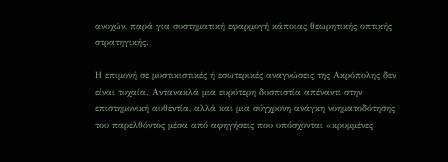ανοχών, παρά για συστηματική εφαρμογή κάποιας θεωρητικής οπτικής στρατηγικής.

Η επιμονή σε μυστικιστικές ή εσωτερικές αναγνώσεις της Ακρόπολης δεν είναι τυχαία. Αντανακλά μια ευρύτερη δυσπιστία απέναντι στην επιστημονική αυθεντία, αλλά και μια σύγχρονη ανάγκη νοηματοδότησης του παρελθόντος μέσα από αφηγήσεις που υπόσχονται «κρυμμένες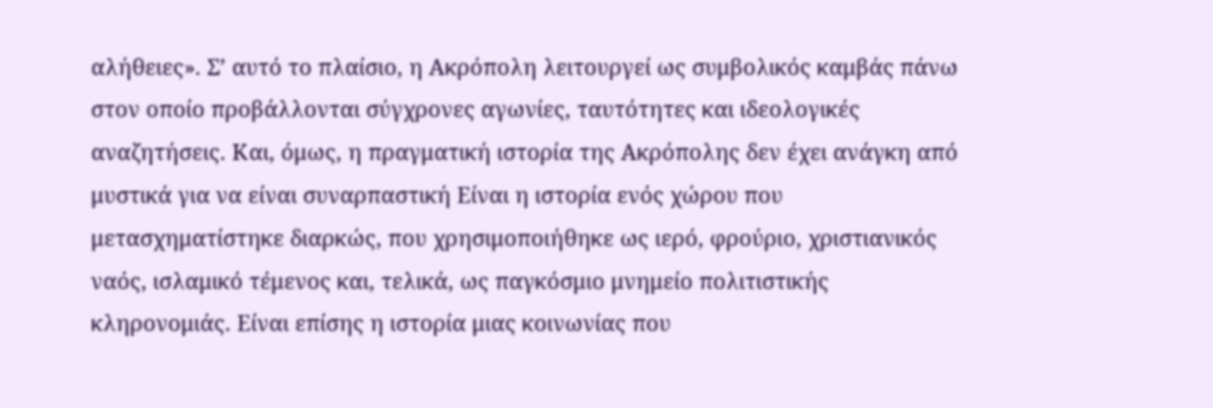αλήθειες». Σ’ αυτό το πλαίσιο, η Ακρόπολη λειτουργεί ως συμβολικός καμβάς πάνω στον οποίο προβάλλονται σύγχρονες αγωνίες, ταυτότητες και ιδεολογικές αναζητήσεις. Και, όμως, η πραγματική ιστορία της Ακρόπολης δεν έχει ανάγκη από μυστικά για να είναι συναρπαστική Είναι η ιστορία ενός χώρου που μετασχηματίστηκε διαρκώς, που χρησιμοποιήθηκε ως ιερό, φρούριο, χριστιανικός ναός, ισλαμικό τέμενος και, τελικά, ως παγκόσμιο μνημείο πολιτιστικής κληρονομιάς. Είναι επίσης η ιστορία μιας κοινωνίας που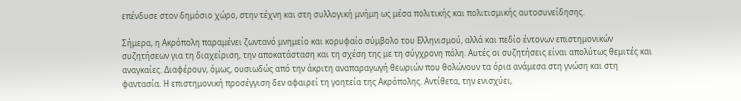επένδυσε στον δημόσιο χώρο, στην τέχνη και στη συλλογική μνήμη ως μέσα πολιτικής και πολιτισμικής αυτοσυνείδησης.

Σήμερα, η Ακρόπολη παραμένει ζωντανό μνημείο και κορυφαίο σύμβολο του Ελληνισμού, αλλά και πεδίο έντονων επιστημονικών συζητήσεων για τη διαχείριση, την αποκατάσταση και τη σχέση της με τη σύγχρονη πόλη. Αυτές οι συζητήσεις είναι απολύτως θεμιτές και αναγκαίες. Διαφέρουν, όμως, ουσιωδώς από την άκριτη αναπαραγωγή θεωριών που θολώνουν τα όρια ανάμεσα στη γνώση και στη φαντασία. Η επιστημονική προσέγγιση δεν αφαιρεί τη γοητεία της Ακρόπολης. Αντίθετα, την ενισχύει,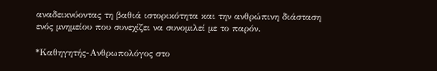αναδεικνύοντας τη βαθιά ιστορικότητα και την ανθρώπινη διάσταση ενός μνημείου που συνεχίζει να συνομιλεί με το παρόν.

*Καθηγητής-Ανθρωπολόγος στο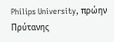Philips University, πρώην Πρύτανης